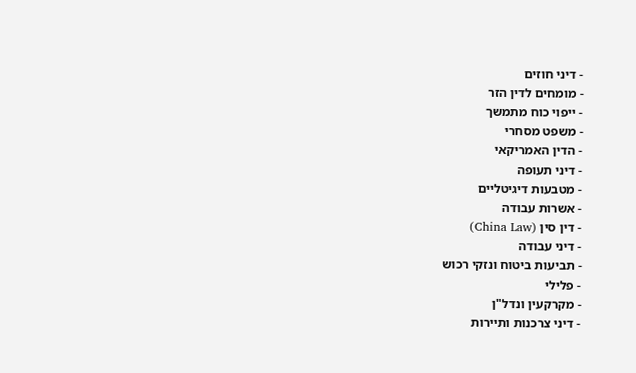- דיני חוזים
- מומחים לדין הזר
- ייפוי כוח מתמשך
- משפט מסחרי
- הדין האמריקאי
- דיני תעופה
- מטבעות דיגיטליים
- אשרות עבודה
- דין סין (China Law)
- דיני עבודה
- תביעות ביטוח ונזקי רכוש
- פלילי
- מקרקעין ונדל"ן
- דיני צרכנות ותיירות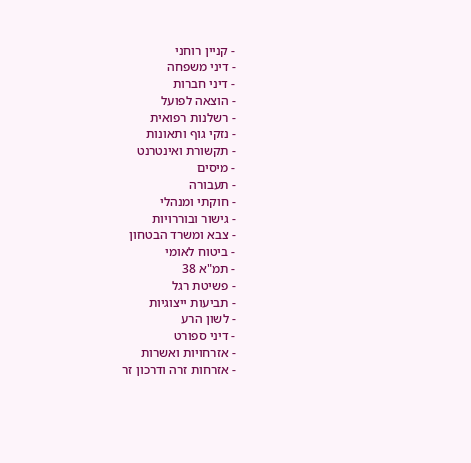- קניין רוחני
- דיני משפחה
- דיני חברות
- הוצאה לפועל
- רשלנות רפואית
- נזקי גוף ותאונות
- תקשורת ואינטרנט
- מיסים
- תעבורה
- חוקתי ומנהלי
- גישור ובוררויות
- צבא ומשרד הבטחון
- ביטוח לאומי
- תמ"א 38
- פשיטת רגל
- תביעות ייצוגיות
- לשון הרע
- דיני ספורט
- אזרחויות ואשרות
- אזרחות זרה ודרכון זר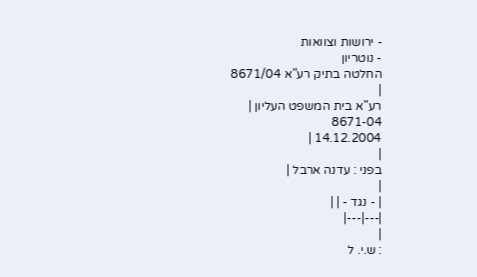- ירושות וצוואות
- נוטריון
החלטה בתיק רע"א 8671/04
|
רע"א בית המשפט העליון |
8671-04
14.12.2004 |
|
בפני : עדנה ארבל |
|
| - נגד - | |
|---|---|
|
: ש.י. ל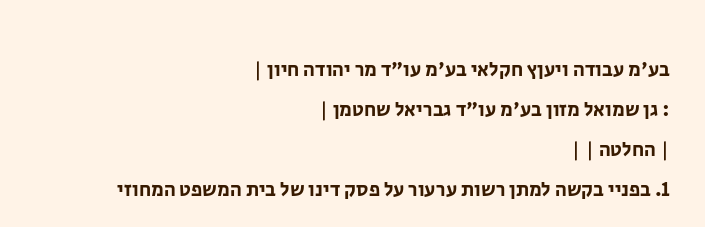בע'מ עבודה ויעןץ חקלאי בע'מ עו"ד מר יהודה חיון |
: גן שמואל מזון בע'מ עו"ד גבריאל שחטמן |
| החלטה | |
1. בפניי בקשה למתן רשות ערעור על פסק דינו של בית המשפט המחוזי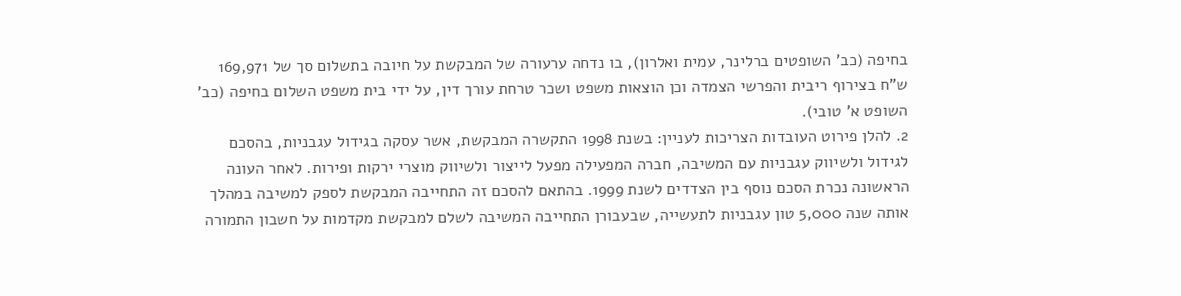בחיפה (כב' השופטים ברלינר, עמית ואלרון), בו נדחה ערעורה של המבקשת על חיובה בתשלום סך של 169,971 ש"ח בצירוף ריבית והפרשי הצמדה וכן הוצאות משפט ושכר טרחת עורך דין, על ידי בית משפט השלום בחיפה (כב' השופט א' טובי).
2. להלן פירוט העובדות הצריכות לעניין: בשנת 1998 התקשרה המבקשת, אשר עסקה בגידול עגבניות, בהסכם לגידול ולשיווק עגבניות עם המשיבה, חברה המפעילה מפעל לייצור ולשיווק מוצרי ירקות ופירות. לאחר העונה הראשונה נכרת הסכם נוסף בין הצדדים לשנת 1999. בהתאם להסכם זה התחייבה המבקשת לספק למשיבה במהלך אותה שנה 5,000 טון עגבניות לתעשייה, שבעבורן התחייבה המשיבה לשלם למבקשת מקדמות על חשבון התמורה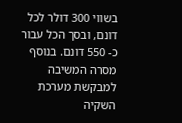בשווי 300 דולר לכל דונם, ובסך הכל עבור כ- 550 דונם. בנוסף מסרה המשיבה למבקשת מערכת השקיה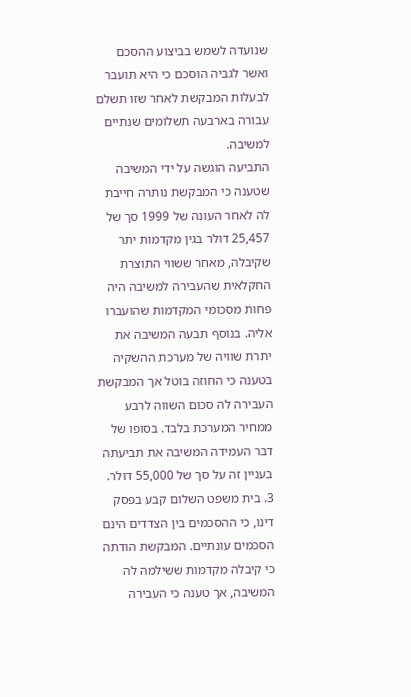שנועדה לשמש בביצוע ההסכם ואשר לגביה הוסכם כי היא תועבר לבעלות המבקשת לאחר שזו תשלם עבורה בארבעה תשלומים שנתיים למשיבה.
התביעה הוגשה על ידי המשיבה שטענה כי המבקשת נותרה חייבת לה לאחר העונה של 1999 סך של 25,457 דולר בגין מקדמות יתר שקיבלה, מאחר ששווי התוצרת החקלאית שהעבירה למשיבה היה פחות מסכומי המקדמות שהועברו אליה. בנוסף תבעה המשיבה את יתרת שוויה של מערכת ההשקיה בטענה כי החוזה בוטל אך המבקשת העבירה לה סכום השווה לרבע ממחיר המערכת בלבד. בסופו של דבר העמידה המשיבה את תביעתה בעניין זה על סך של 55,000 דולר.
3. בית משפט השלום קבע בפסק דינו, כי ההסכמים בין הצדדים הינם הסכמים עונתיים. המבקשת הודתה כי קיבלה מקדמות ששילמה לה המשיבה, אך טענה כי העבירה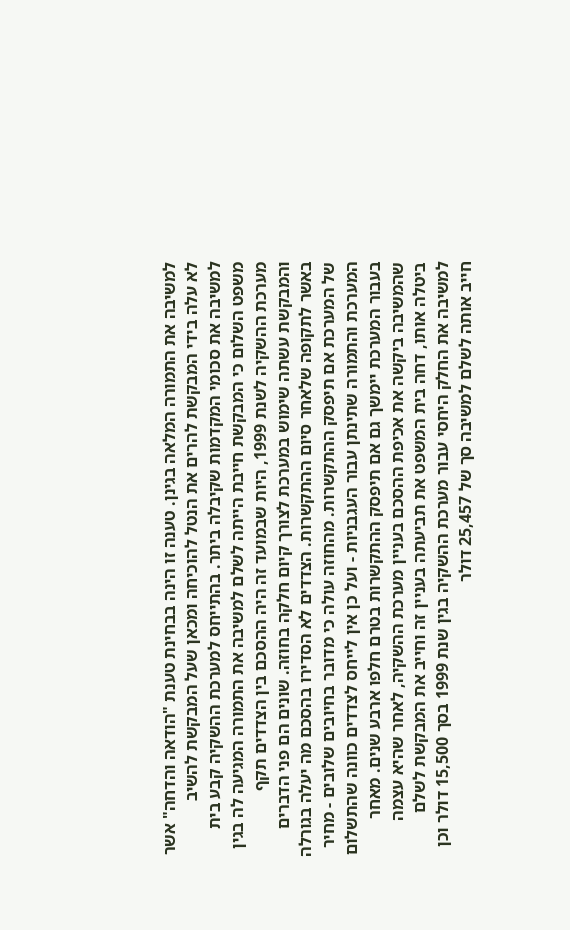למשיבה את התמורה המלאה בגינן. טענה זו הינה בבחינת טענת "הודאה והדחה" אשר לא עלה בידי המבקשת להרים את הנטל להוכיחה ומכאן שעל המבקשת להשיב למשיבה את סכומי המקדמות שקיבלה ביתר. בהתייחס למערכת ההשקיה קבע בית משפט השלום כי המבקשת חייבת הייתה לשלם למשיבה את התמורה המגיעה לה בגין מערכת ההשקיה לשנת 1999, היות שבמועד זה היה ההסכם בין הצדדים תקף והמבקשת עשתה שימוש במערכת לצורך קיום חלקה בחוזה. שונים הם פני הדברים באשר לתקופה שלאחר סיום ההתקשרות. הצדדים לא הסדירו בהסכם מה יעלה בגורלה של המערכת אם תיפסק ההתקשרות. מהחוזה עולה כי מדובר בחיובים שלובים - מחיר המערכת והתמורה שתינתן עבור העגבניות - ועל כן אין לייחס לצדדים כוונה שהתשלום בעבור המערכת יימשך גם אם תיפסק ההתקשרות בטרם חלפו ארבע שנים. מאחר שהמשיבה ביקשה את אכיפת ההסכם בעניין מערכת ההשקיה, לאחר שהיא עצמה ביטלה אותו, דחה בית המשפט את תביעתה בעניין זה וחייב את המבקשת לשלם למשיבה את החלק היחסי עבור מערכת ההשקיה בגין שנת 1999 בסך 15,500 דולר וכן חייב אותה לשלם למשיבה סך של 25,457 דולר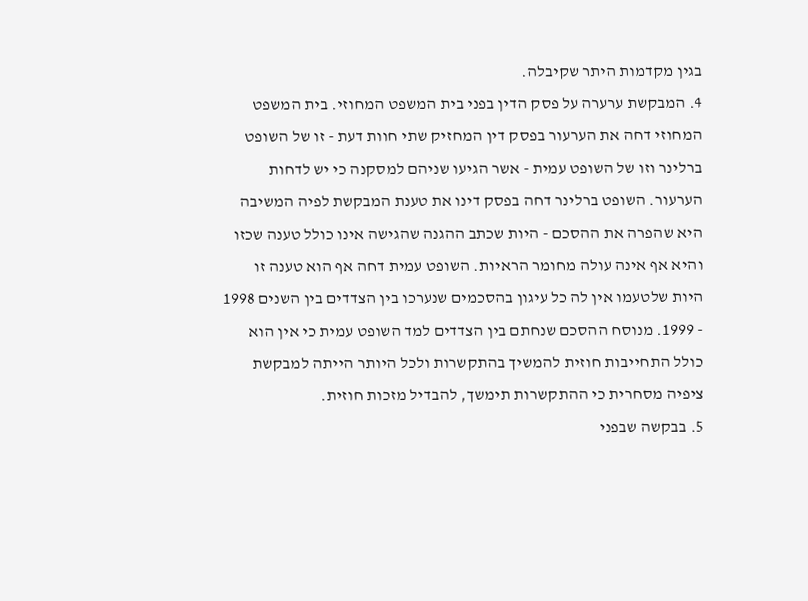בגין מקדמות היתר שקיבלה.
4. המבקשת ערערה על פסק הדין בפני בית המשפט המחוזי. בית המשפט המחוזי דחה את הערעור בפסק דין המחזיק שתי חוות דעת - זו של השופט ברלינר וזו של השופט עמית - אשר הגיעו שניהם למסקנה כי יש לדחות הערעור. השופט ברלינר דחה בפסק דינו את טענת המבקשת לפיה המשיבה היא שהפרה את ההסכם - היות שכתב ההגנה שהגישה אינו כולל טענה שכזו והיא אף אינה עולה מחומר הראיות. השופט עמית דחה אף הוא טענה זו היות שלטעמו אין לה כל עיגון בהסכמים שנערכו בין הצדדים בין השנים 1998 - 1999. מנוסח ההסכם שנחתם בין הצדדים למד השופט עמית כי אין הוא כולל התחייבות חוזית להמשיך בהתקשרות ולכל היותר הייתה למבקשת ציפיה מסחרית כי ההתקשרות תימשך, להבדיל מזכות חוזית.
5. בבקשה שבפני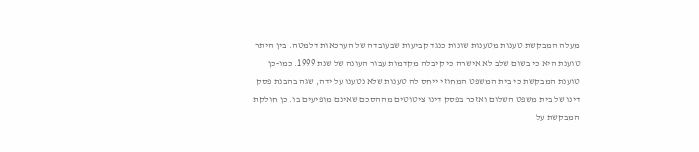מעלה המבקשת טענות מטענות שונות כנגד קביעות שבעובדה של הערכאות דלמטה. בין היתר טוענת היא כי בשום שלב לא אישרה כי קיבלה מקדמות עבור העונה של שנת 1999. כמו-כן טוענת המבקשת כי בית המשפט המחוזי ייחס לה טענות שלא נטענו על ידה, שגה בהבנת פסק דינו של בית משפט השלום ואזכר בפסק דינו ציטוטים מההסכם שאינם מופיעים בו. כן חולקת המבקשת על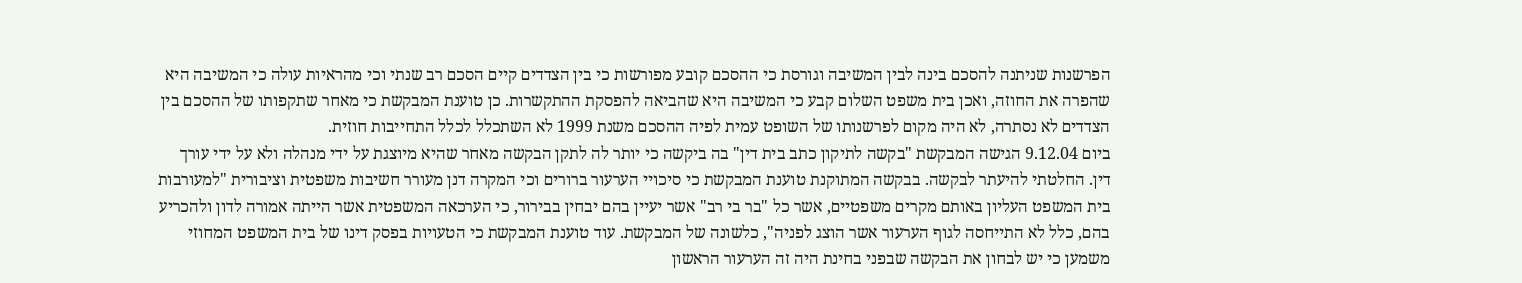הפרשנות שניתנה להסכם בינה לבין המשיבה וגורסת כי ההסכם קובע מפורשות כי בין הצדדים קיים הסכם רב שנתי וכי מהראיות עולה כי המשיבה היא שהפרה את החוזה, ואכן בית משפט השלום קבע כי המשיבה היא שהביאה להפסקת ההתקשרות. כן טוענת המבקשת כי מאחר שתקפותו של ההסכם בין הצדדים לא נסתרה, לא היה מקום לפרשנותו של השופט עמית לפיה ההסכם משנת 1999 לא השתכלל לכלל התחייבות חוזית.
ביום 9.12.04 הגישה המבקשת "בקשה לתיקון כתב בית דין" בה ביקשה כי יותר לה לתקן הבקשה מאחר שהיא מיוצגת על ידי מנהלה ולא על ידי עורך דין. החלטתי להיעתר לבקשה. בבקשה המתוקנת טוענת המבקשת כי סיכויי הערעור ברורים וכי המקרה דנן מעורר חשיבות משפטית וציבורית "למעורבות בית המשפט העליון באותם מקרים משפטיים, אשר כל "בר בי רב" אשר יעיין בהם יבחין בבירור, כי הערכאה המשפטית אשר הייתה אמורה לדון ולהכריע בהם, כלל לא התייחסה לגוף הערעור אשר הוצג לפניה", כלשונה של המבקשת. עוד טוענת המבקשת כי הטעויות בפסק דינו של בית המשפט המחוזי משמען כי יש לבחון את הבקשה שבפני בחינת היה זה הערעור הראשון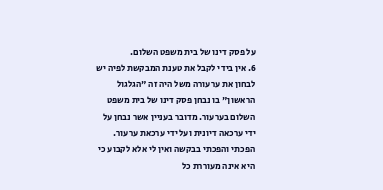על פסק דינו של בית משפט השלום.
6. אין בידי לקבל את טענת המבקשת לפיה יש לבחון את ערעורה משל היה זה "הגלגול הראשון" בו נבחן פסק דינו של בית משפט השלום בערעור. מדובר בעניין אשר נבחן על ידי ערכאה דיונית ועל ידי ערכאת ערעור. הפכתי והפכתי בבקשה ואין לי אלא לקבוע כי היא אינה מעוררת כל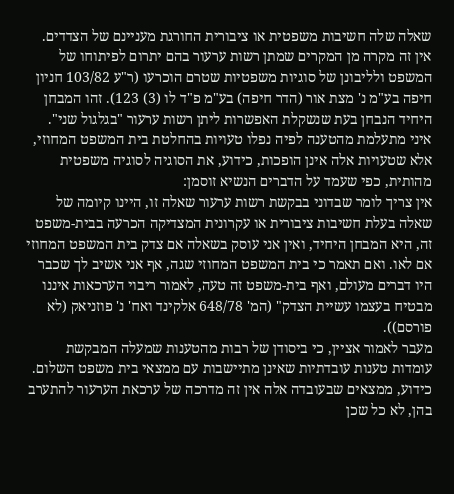שאלה שלה חשיבות משפטית או ציבורית החורגת מעניינם של הצדדים. אין זה מקרה מן המקרים שמתן רשות ערעור בהם יתרום לפיתוחו של המשפט ולליבונן של סוגיות משפטיות שטרם הוכרעו (ר"ע 103/82 חניון חיפה בע"מ נ' מצת אור (הדר חיפה) בע"מ פ"ד לו (3) 123). זהו המבחן היחיד הנבחן בעת שנשקלת האפשרות ליתן רשות ערעור "בגלגול שני". איני מתעלמת מהטענה לפיה נפלו טעויות בהחלטת בית המשפט המחוזי, אלא שטעויות אלה אינן הופכות, כידוע, את הסוגיה לסוגיה משפטית מהותית, כפי שעמד על הדברים הנשיא זוסמן:
אין צריך לומר שבדוני בבקשת רשות ערעור שאלה זו, היינו קיומה של שאלה בעלת חשיבות ציבורית או עקרונית המצדיקה הכרעה בבית-משפט זה, היא המבחן היחיד, ואין אני עוסק בשאלה אם צדק בית המשפט המחוזי אם לאו. ואם תאמר כי בית המשפט המחוזי שגה, אף אני אשיב לך שכבר היו דברים מעולם, ואף בית-משפט זה טעה, לאמור ריבוי הערכאות איננו מבטיח בעצמו עשיית הצדק" (המ' 648/78 אלקינד ואח' נ' פוזניאק (לא פורסם)).
מעבר לאמור אציין, כי ביסודן של רבות מהטענות שמעלה המבקשת עומדות טענות עובדתיות שאינן מתיישבות עם ממצאי בית משפט השלום. כידוע, ממצאים שבעובדה אלה אין זה מדרכה של ערכאת הערעור להתערב בהן, לא כל שכן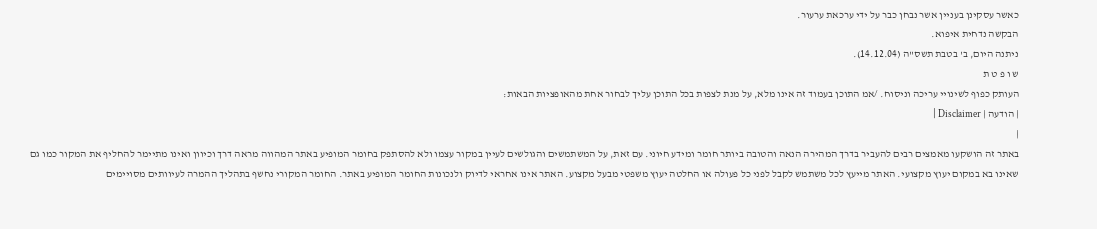כאשר עסקינן בעניין אשר נבחן כבר על ידי ערכאת ערעור.
הבקשה נדחית איפוא.
ניתנה היום, ב' בטבת תשס"ה (14.12.04).
ש ו פ ט ת
העותק כפוף לשינויי עריכה וניסוח. /אמ התוכן בעמוד זה אינו מלא, על מנת לצפות בכל התוכן עליך לבחור אחת מהאופציות הבאות:
| הודעה | Disclaimer |
|
באתר זה הושקעו מאמצים רבים להעביר בדרך המהירה הנאה והטובה ביותר חומר ומידע חיוני. עם זאת, על המשתמשים והגולשים לעיין במקור עצמו ולא להסתפק בחומר המופיע באתר המהווה מראה דרך וכיוון ואינו מתיימר להחליף את המקור כמו גם שאינו בא במקום יעוץ מקצועי. האתר מייעץ לכל משתמש לקבל לפני כל פעולה או החלטה יעוץ משפטי מבעל מקצוע. האתר אינו אחראי לדיוק ולנכונות החומר המופיע באתר. החומר המקורי נחשף בתהליך ההמרה לעיוותים מסויימים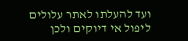ועד להעלתו לאתר עלולים ליפול אי דיוקים ולכן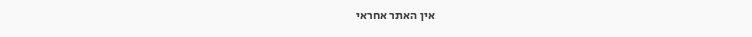אין האתר אחראי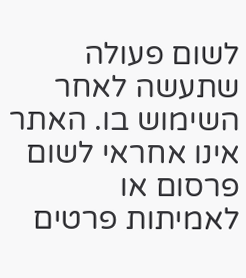לשום פעולה שתעשה לאחר השימוש בו. האתר אינו אחראי לשום פרסום או לאמיתות פרטים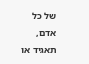של כל אדם, תאגיד או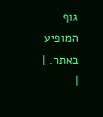גוף המופיע באתר. |
|